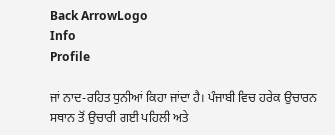Back ArrowLogo
Info
Profile

ਜਾਂ ਨਾਦ-ਰਹਿਤ ਧੁਨੀਆਂ ਕਿਹਾ ਜਾਂਦਾ ਹੈ। ਪੰਜਾਬੀ ਵਿਚ ਹਰੇਕ ਉਚਾਰਨ ਸਥਾਨ ਤੋਂ ਉਚਾਰੀ ਗਈ ਪਹਿਲੀ ਅਤੇ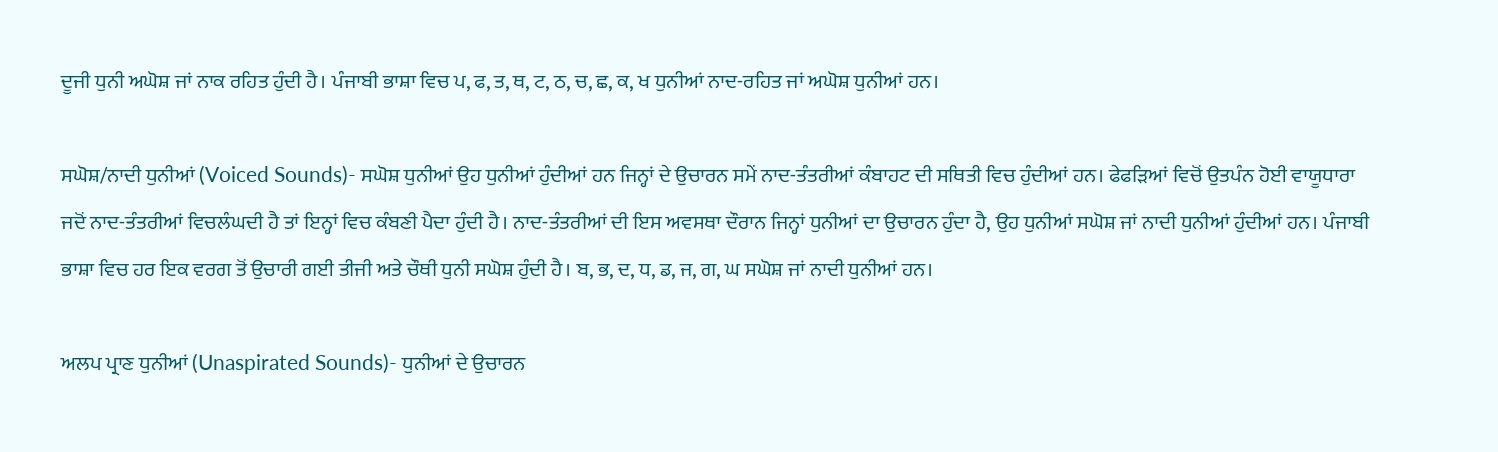ਦੂਜੀ ਧੁਨੀ ਅਘੋਸ਼ ਜਾਂ ਨਾਕ ਰਹਿਤ ਹੁੰਦੀ ਹੈ। ਪੰਜਾਬੀ ਭਾਸ਼ਾ ਵਿਚ ਪ, ਫ, ਤ, ਥ, ਟ, ਠ, ਚ, ਛ, ਕ, ਖ ਧੁਨੀਆਂ ਨਾਦ-ਰਹਿਤ ਜਾਂ ਅਘੋਸ਼ ਧੁਨੀਆਂ ਹਨ।

ਸਘੋਸ਼/ਨਾਦੀ ਧੁਨੀਆਂ (Voiced Sounds)- ਸਘੋਸ਼ ਧੁਨੀਆਂ ਉਹ ਧੁਨੀਆਂ ਹੁੰਦੀਆਂ ਹਨ ਜਿਨ੍ਹਾਂ ਦੇ ਉਚਾਰਨ ਸਮੇਂ ਨਾਦ-ਤੰਤਰੀਆਂ ਕੰਬਾਹਟ ਦੀ ਸਥਿਤੀ ਵਿਚ ਹੁੰਦੀਆਂ ਹਨ। ਫੇਫੜਿਆਂ ਵਿਚੋਂ ਉਤਪੰਨ ਹੋਈ ਵਾਯੂਧਾਰਾ ਜਦੋਂ ਨਾਦ-ਤੰਤਰੀਆਂ ਵਿਚਲੰਘਦੀ ਹੈ ਤਾਂ ਇਨ੍ਹਾਂ ਵਿਚ ਕੰਬਣੀ ਪੈਦਾ ਹੁੰਦੀ ਹੈ। ਨਾਦ-ਤੰਤਰੀਆਂ ਦੀ ਇਸ ਅਵਸਥਾ ਦੌਰਾਨ ਜਿਨ੍ਹਾਂ ਧੁਨੀਆਂ ਦਾ ਉਚਾਰਨ ਹੁੰਦਾ ਹੈ, ਉਹ ਧੁਨੀਆਂ ਸਘੋਸ਼ ਜਾਂ ਨਾਦੀ ਧੁਨੀਆਂ ਹੁੰਦੀਆਂ ਹਨ। ਪੰਜਾਬੀ ਭਾਸ਼ਾ ਵਿਚ ਹਰ ਇਕ ਵਰਗ ਤੋਂ ਉਚਾਰੀ ਗਈ ਤੀਜੀ ਅਤੇ ਚੌਥੀ ਧੁਨੀ ਸਘੋਸ਼ ਹੁੰਦੀ ਹੈ। ਬ, ਭ, ਦ, ਧ, ਡ, ਜ, ਗ, ਘ ਸਘੋਸ਼ ਜਾਂ ਨਾਦੀ ਧੁਨੀਆਂ ਹਨ।

ਅਲਪ ਪ੍ਰਾਣ ਧੁਨੀਆਂ (Unaspirated Sounds)- ਧੁਨੀਆਂ ਦੇ ਉਚਾਰਨ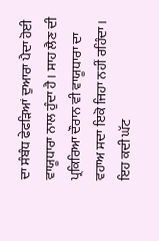ਦਾ ਸੰਬੰਧ ਫੇਫੜਿਆਂ ਦੁਆਰਾ ਪੈਦਾ ਹੋਈ ਵਾਯੂਧਾਰਾ ਨਾਲ ਹੁੰਦਾ ਹੈ। ਸਾਹ ਲੈਣ ਦੀ ਪ੍ਰਕਿਰਿਆ ਦੌਰਾਨ ਵੀ ਵਾਯੂਧਾਰਾ ਦਾ ਵਹਾਅ ਸਦਾ ਇਕੋ ਜਿਹਾ ਨਹੀਂ ਰਹਿੰਦਾ। ਇਹ ਕਦੀ ਘੱਟ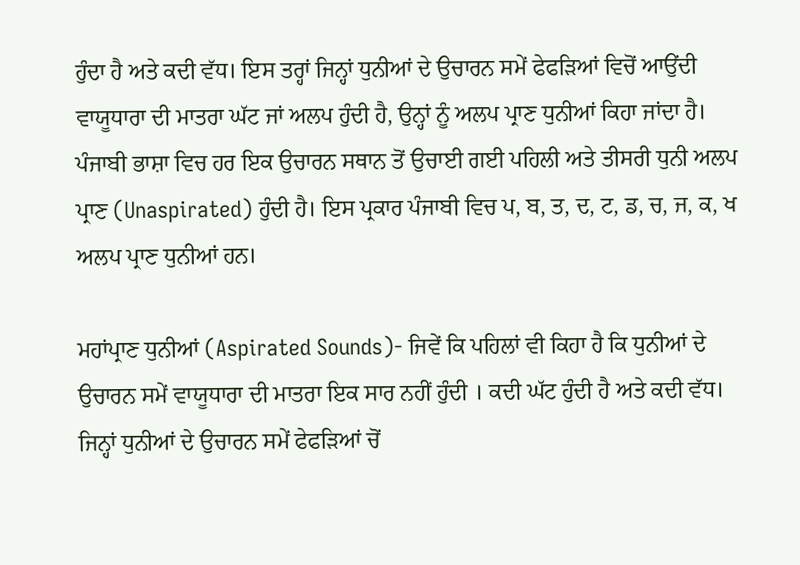ਹੁੰਦਾ ਹੈ ਅਤੇ ਕਦੀ ਵੱਧ। ਇਸ ਤਰ੍ਹਾਂ ਜਿਨ੍ਹਾਂ ਧੁਨੀਆਂ ਦੇ ਉਚਾਰਨ ਸਮੇਂ ਫੇਫੜਿਆਂ ਵਿਚੋਂ ਆਉਂਦੀ ਵਾਯੂਧਾਰਾ ਦੀ ਮਾਤਰਾ ਘੱਟ ਜਾਂ ਅਲਪ ਹੁੰਦੀ ਹੈ, ਉਨ੍ਹਾਂ ਨੂੰ ਅਲਪ ਪ੍ਰਾਣ ਧੁਨੀਆਂ ਕਿਹਾ ਜਾਂਦਾ ਹੈ। ਪੰਜਾਬੀ ਭਾਸ਼ਾ ਵਿਚ ਹਰ ਇਕ ਉਚਾਰਨ ਸਥਾਨ ਤੋਂ ਉਚਾਈ ਗਈ ਪਹਿਲੀ ਅਤੇ ਤੀਸਰੀ ਧੁਨੀ ਅਲਪ ਪ੍ਰਾਣ (Unaspirated) ਹੁੰਦੀ ਹੈ। ਇਸ ਪ੍ਰਕਾਰ ਪੰਜਾਬੀ ਵਿਚ ਪ, ਬ, ਤ, ਦ, ਟ, ਡ, ਚ, ਜ, ਕ, ਖ ਅਲਪ ਪ੍ਰਾਣ ਧੁਨੀਆਂ ਹਨ।

ਮਹਾਂਪ੍ਰਾਣ ਧੁਨੀਆਂ (Aspirated Sounds)- ਜਿਵੇਂ ਕਿ ਪਹਿਲਾਂ ਵੀ ਕਿਹਾ ਹੈ ਕਿ ਧੁਨੀਆਂ ਦੇ ਉਚਾਰਨ ਸਮੇਂ ਵਾਯੂਧਾਰਾ ਦੀ ਮਾਤਰਾ ਇਕ ਸਾਰ ਨਹੀਂ ਹੁੰਦੀ । ਕਦੀ ਘੱਟ ਹੁੰਦੀ ਹੈ ਅਤੇ ਕਦੀ ਵੱਧ। ਜਿਨ੍ਹਾਂ ਧੁਨੀਆਂ ਦੇ ਉਚਾਰਨ ਸਮੇਂ ਫੇਫੜਿਆਂ ਚੋਂ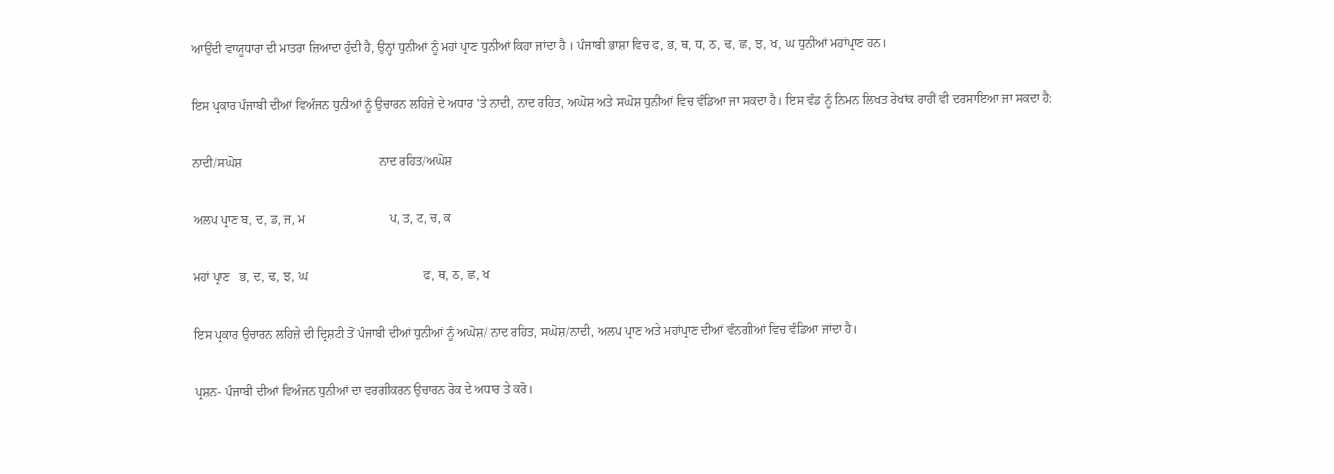ਆਉਂਦੀ ਵਾਯੂਧਾਰਾ ਦੀ ਮਾਤਰਾ ਜ਼ਿਆਦਾ ਹੁੰਦੀ ਹੈ, ਉਨ੍ਹਾਂ ਧੁਨੀਆਂ ਨੂੰ ਮਹਾਂ ਪ੍ਰਾਣ ਧੁਨੀਆਂ ਕਿਹਾ ਜਾਂਦਾ ਹੈ । ਪੰਜਾਬੀ ਭਾਸ਼ਾ ਵਿਚ ਫ, ਭ, ਥ, ਧ, ਠ, ਢ, ਛ, ਝ, ਖ, ਘ ਧੁਨੀਆਂ ਮਹਾਂਪ੍ਰਾਣ ਹਨ।

ਇਸ ਪ੍ਰਕਾਰ ਪੰਜਾਬੀ ਦੀਆਂ ਵਿਅੰਜਨ ਧੁਨੀਆਂ ਨੂੰ ਉਚਾਰਨ ਲਹਿਜ਼ੇ ਦੇ ਅਧਾਰ 'ਤੇ ਨਾਦੀ, ਨਾਦ ਰਹਿਤ, ਅਘੋਸ਼ ਅਤੇ ਸਘੋਸ਼ ਧੁਨੀਆਂ ਵਿਚ ਵੰਡਿਆ ਜਾ ਸਕਦਾ ਹੈ। ਇਸ ਵੰਡ ਨੂੰ ਨਿਮਨ ਲਿਖਤ ਰੇਖਾਂਕ ਰਾਹੀਂ ਵੀ ਦਰਸਾਇਆ ਜਾ ਸਕਦਾ ਹੈ:

ਨਾਦੀ/ਸਘੋਸ਼                                            ਨਾਦ ਰਹਿਤ/ਅਘੋਸ਼

ਅਲਪ ਪ੍ਰਾਣ ਬ, ਦ, ਡ, ਜ, ਮ                           ਪ, ਤ, ਟ, ਚ, ਕ

ਮਹਾਂ ਪ੍ਰਾਣ   ਭ, ਦ, ਢ, ਝ, ਘ                                     ਫ, ਥ, ਠ, ਛ, ਖ

ਇਸ ਪ੍ਰਕਾਰ ਉਚਾਰਨ ਲਹਿਜ਼ੇ ਦੀ ਦ੍ਰਿਸ਼ਟੀ ਤੋਂ ਪੰਜਾਬੀ ਦੀਆਂ ਧੁਨੀਆਂ ਨੂੰ ਅਘੋਸ਼/ ਨਾਦ ਰਹਿਤ, ਸਘੋਸ਼/ਨਾਦੀ, ਅਲਪ ਪ੍ਰਾਣ ਅਤੇ ਮਹਾਂਪ੍ਰਾਣ ਦੀਆਂ ਵੰਨਗੀਆਂ ਵਿਚ ਵੰਡਿਆ ਜਾਂਦਾ ਹੈ।

ਪ੍ਰਸ਼ਨ- ਪੰਜਾਬੀ ਦੀਆਂ ਵਿਅੰਜਨ ਧੁਨੀਆਂ ਦਾ ਵਰਗੀਕਰਨ ਉਚਾਰਨ ਰੋਕ ਦੇ ਅਧਾਰ ਤੇ ਕਰੋ।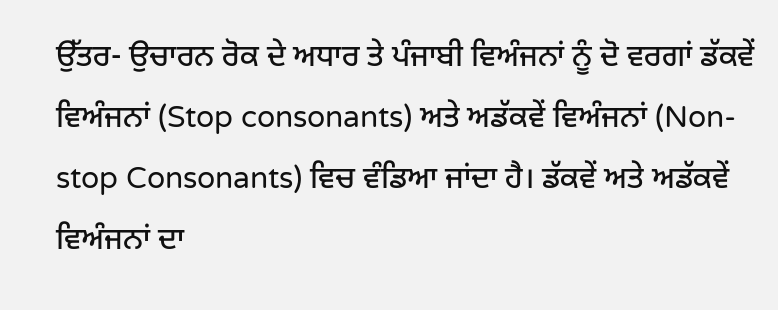ਉੱਤਰ- ਉਚਾਰਨ ਰੋਕ ਦੇ ਅਧਾਰ ਤੇ ਪੰਜਾਬੀ ਵਿਅੰਜਨਾਂ ਨੂੰ ਦੋ ਵਰਗਾਂ ਡੱਕਵੇਂ ਵਿਅੰਜਨਾਂ (Stop consonants) ਅਤੇ ਅਡੱਕਵੇਂ ਵਿਅੰਜਨਾਂ (Non-stop Consonants) ਵਿਚ ਵੰਡਿਆ ਜਾਂਦਾ ਹੈ। ਡੱਕਵੇਂ ਅਤੇ ਅਡੱਕਵੇਂ ਵਿਅੰਜਨਾਂ ਦਾ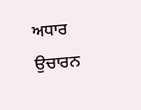ਅਧਾਰ ਉਚਾਰਨ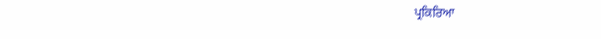ਪ੍ਰਕਿਰਿਆ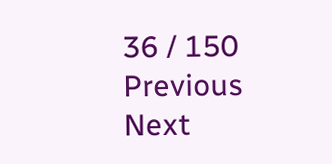36 / 150
Previous
Next